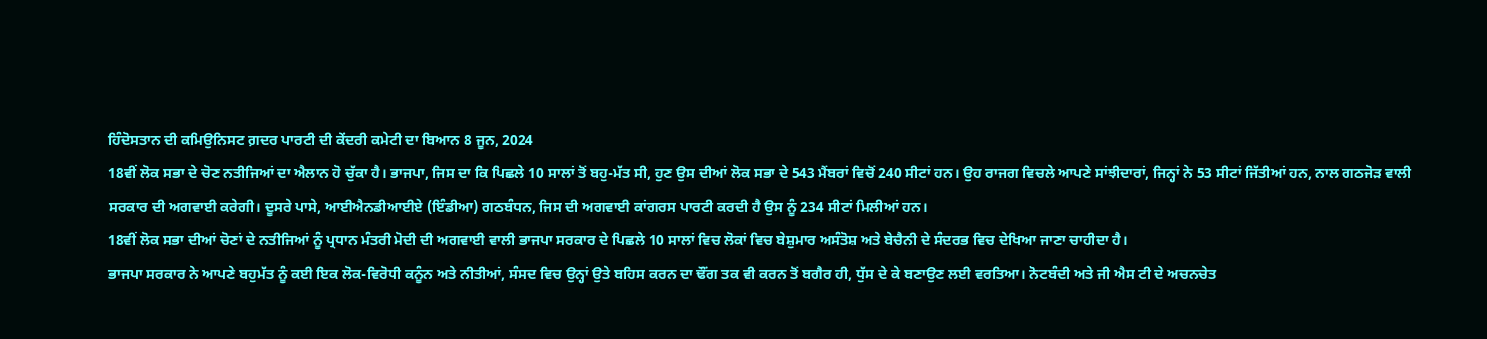ਹਿੰਦੋਸਤਾਨ ਦੀ ਕਮਿਉਨਿਸਟ ਗ਼ਦਰ ਪਾਰਟੀ ਦੀ ਕੇਂਦਰੀ ਕਮੇਟੀ ਦਾ ਬਿਆਨ 8 ਜੂਨ, 2024
18ਵੀਂ ਲੋਕ ਸਭਾ ਦੇ ਚੋਣ ਨਤੀਜਿਆਂ ਦਾ ਐਲਾਨ ਹੋ ਚੁੱਕਾ ਹੈ। ਭਾਜਪਾ, ਜਿਸ ਦਾ ਕਿ ਪਿਛਲੇ 10 ਸਾਲਾਂ ਤੋਂ ਬਹੁ-ਮੱਤ ਸੀ, ਹੁਣ ਉਸ ਦੀਆਂ ਲੋਕ ਸਭਾ ਦੇ 543 ਮੈਂਬਰਾਂ ਵਿਚੋਂ 240 ਸੀਟਾਂ ਹਨ। ਉਹ ਰਾਜਗ ਵਿਚਲੇ ਆਪਣੇ ਸਾਂਝੀਦਾਰਾਂ, ਜਿਨ੍ਹਾਂ ਨੇ 53 ਸੀਟਾਂ ਜਿੱਤੀਆਂ ਹਨ, ਨਾਲ ਗਠਜੋੜ ਵਾਲੀ ਸਰਕਾਰ ਦੀ ਅਗਵਾਈ ਕਰੇਗੀ। ਦੂਸਰੇ ਪਾਸੇ, ਆਈਐਨਡੀਆਈਏ (ਇੰਡੀਆ) ਗਠਬੰਧਨ, ਜਿਸ ਦੀ ਅਗਵਾਈ ਕਾਂਗਰਸ ਪਾਰਟੀ ਕਰਦੀ ਹੈ ਉਸ ਨੂੰ 234 ਸੀਟਾਂ ਮਿਲੀਆਂ ਹਨ।
18ਵੀਂ ਲੋਕ ਸਭਾ ਦੀਆਂ ਚੋਣਾਂ ਦੇ ਨਤੀਜਿਆਂ ਨੂੰ ਪ੍ਰਧਾਨ ਮੰਤਰੀ ਮੋਦੀ ਦੀ ਅਗਵਾਈ ਵਾਲੀ ਭਾਜਪਾ ਸਰਕਾਰ ਦੇ ਪਿਛਲੇ 10 ਸਾਲਾਂ ਵਿਚ ਲੋਕਾਂ ਵਿਚ ਬੇਸ਼ੁਮਾਰ ਅਸੰਤੋਸ਼ ਅਤੇ ਬੇਚੈਨੀ ਦੇ ਸੰਦਰਭ ਵਿਚ ਦੇਖਿਆ ਜਾਣਾ ਚਾਹੀਦਾ ਹੈ।
ਭਾਜਪਾ ਸਰਕਾਰ ਨੇ ਆਪਣੇ ਬਹੁਮੱਤ ਨੂੰ ਕਈ ਇਕ ਲੋਕ-ਵਿਰੋਧੀ ਕਨੂੰਨ ਅਤੇ ਨੀਤੀਆਂ, ਸੰਸਦ ਵਿਚ ਉਨ੍ਹਾਂ ਉਤੇ ਬਹਿਸ ਕਰਨ ਦਾ ਢੌਂਗ ਤਕ ਵੀ ਕਰਨ ਤੋਂ ਬਗੈਰ ਹੀ, ਧੁੱਸ ਦੇ ਕੇ ਬਣਾਉਣ ਲਈ ਵਰਤਿਆ। ਨੋਟਬੰਦੀ ਅਤੇ ਜੀ ਐਸ ਟੀ ਦੇ ਅਚਨਚੇਤ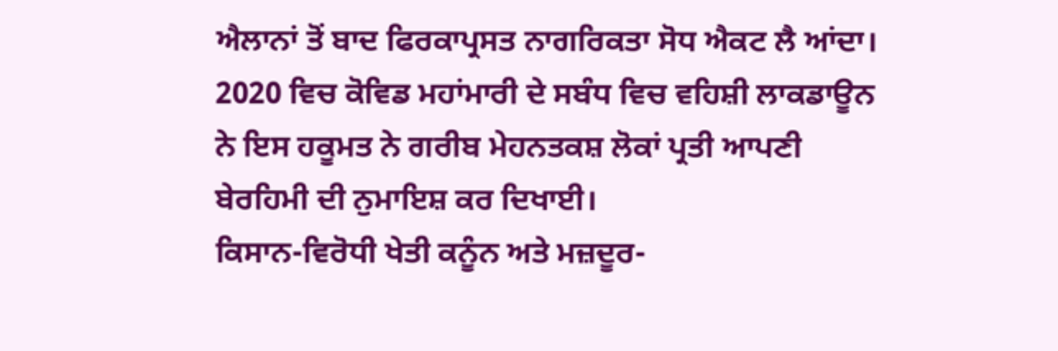ਐਲਾਨਾਂ ਤੋਂ ਬਾਦ ਫਿਰਕਾਪ੍ਰਸਤ ਨਾਗਰਿਕਤਾ ਸੋਧ ਐਕਟ ਲੈ ਆਂਦਾ। 2020 ਵਿਚ ਕੋਵਿਡ ਮਹਾਂਮਾਰੀ ਦੇ ਸਬੰਧ ਵਿਚ ਵਹਿਸ਼ੀ ਲਾਕਡਾਊਨ ਨੇ ਇਸ ਹਕੂਮਤ ਨੇ ਗਰੀਬ ਮੇਹਨਤਕਸ਼ ਲੋਕਾਂ ਪ੍ਰਤੀ ਆਪਣੀ ਬੇਰਹਿਮੀ ਦੀ ਨੁਮਾਇਸ਼ ਕਰ ਦਿਖਾਈ।
ਕਿਸਾਨ-ਵਿਰੋਧੀ ਖੇਤੀ ਕਨੂੰਨ ਅਤੇ ਮਜ਼ਦੂਰ-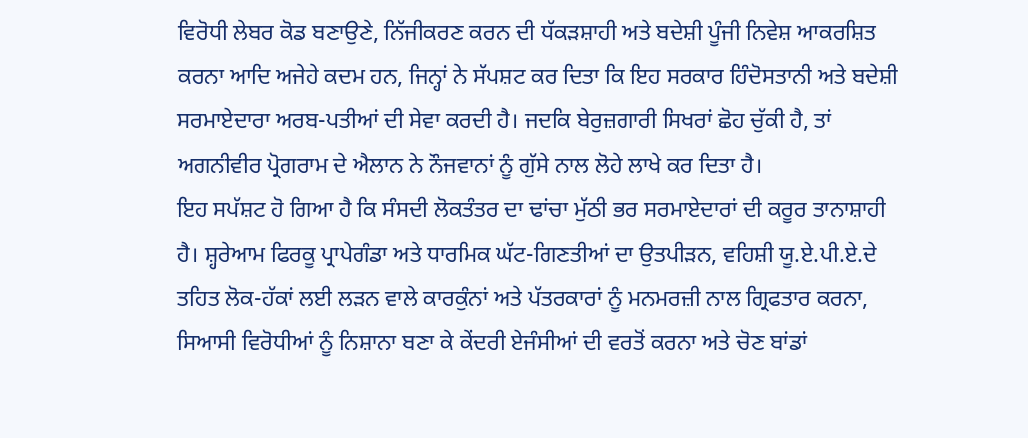ਵਿਰੋਧੀ ਲੇਬਰ ਕੋਡ ਬਣਾਉਣੇ, ਨਿੱਜੀਕਰਣ ਕਰਨ ਦੀ ਧੱਕੜਸ਼ਾਹੀ ਅਤੇ ਬਦੇਸ਼ੀ ਪੂੰਜੀ ਨਿਵੇਸ਼ ਆਕਰਸ਼ਿਤ ਕਰਨਾ ਆਦਿ ਅਜੇਹੇ ਕਦਮ ਹਨ, ਜਿਨ੍ਹਾਂ ਨੇ ਸੱਪਸ਼ਟ ਕਰ ਦਿਤਾ ਕਿ ਇਹ ਸਰਕਾਰ ਹਿੰਦੋਸਤਾਨੀ ਅਤੇ ਬਦੇਸ਼ੀ ਸਰਮਾਏਦਾਰਾ ਅਰਬ-ਪਤੀਆਂ ਦੀ ਸੇਵਾ ਕਰਦੀ ਹੈ। ਜਦਕਿ ਬੇਰੁਜ਼ਗਾਰੀ ਸਿਖਰਾਂ ਛੋਹ ਚੁੱਕੀ ਹੈ, ਤਾਂ ਅਗਨੀਵੀਰ ਪ੍ਰੋਗਰਾਮ ਦੇ ਐਲਾਨ ਨੇ ਨੌਜਵਾਨਾਂ ਨੂੰ ਗੁੱਸੇ ਨਾਲ ਲੋਹੇ ਲਾਖੇ ਕਰ ਦਿਤਾ ਹੈ।
ਇਹ ਸਪੱਸ਼ਟ ਹੋ ਗਿਆ ਹੈ ਕਿ ਸੰਸਦੀ ਲੋਕਤੰਤਰ ਦਾ ਢਾਂਚਾ ਮੁੱਠੀ ਭਰ ਸਰਮਾਏਦਾਰਾਂ ਦੀ ਕਰੂਰ ਤਾਨਾਸ਼ਾਹੀ ਹੈ। ਸ਼੍ਹਰੇਆਮ ਫਿਰਕੂ ਪ੍ਰਾਪੇਗੰਡਾ ਅਤੇ ਧਾਰਮਿਕ ਘੱਟ-ਗਿਣਤੀਆਂ ਦਾ ਉਤਪੀੜਨ, ਵਹਿਸ਼ੀ ਯੂ.ਏ.ਪੀ.ਏ.ਦੇ ਤਹਿਤ ਲੋਕ-ਹੱਕਾਂ ਲਈ ਲੜਨ ਵਾਲੇ ਕਾਰਕੁੰਨਾਂ ਅਤੇ ਪੱਤਰਕਾਰਾਂ ਨੂੰ ਮਨਮਰਜ਼ੀ ਨਾਲ ਗ੍ਰਿਫਤਾਰ ਕਰਨਾ, ਸਿਆਸੀ ਵਿਰੋਧੀਆਂ ਨੂੰ ਨਿਸ਼ਾਨਾ ਬਣਾ ਕੇ ਕੇਂਦਰੀ ਏਜੰਸੀਆਂ ਦੀ ਵਰਤੋਂ ਕਰਨਾ ਅਤੇ ਚੋਣ ਬਾਂਡਾਂ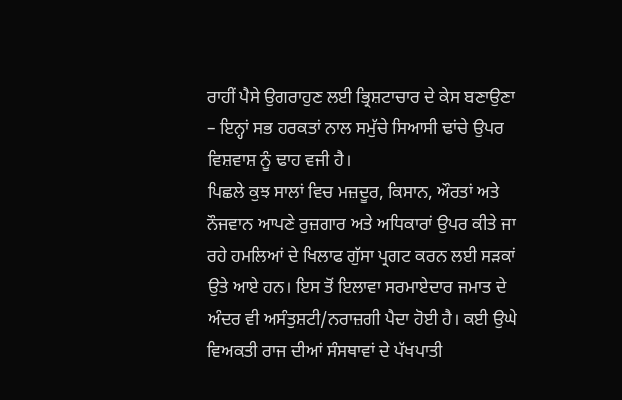ਰਾਹੀਂ ਪੈਸੇ ਉਗਰਾਹੁਣ ਲਈ ਭ੍ਰਿਸ਼ਟਾਚਾਰ ਦੇ ਕੇਸ ਬਣਾਉਣਾ – ਇਨ੍ਹਾਂ ਸਭ ਹਰਕਤਾਂ ਨਾਲ ਸਮੁੱਚੇ ਸਿਆਸੀ ਢਾਂਚੇ ਉਪਰ ਵਿਸ਼ਵਾਸ਼ ਨੂੰ ਢਾਹ ਵਜੀ ਹੈ।
ਪਿਛਲੇ ਕੁਝ ਸਾਲਾਂ ਵਿਚ ਮਜ਼ਦੂਰ, ਕਿਸਾਨ, ਔਰਤਾਂ ਅਤੇ ਨੌਜਵਾਨ ਆਪਣੇ ਰੁਜ਼ਗਾਰ ਅਤੇ ਅਧਿਕਾਰਾਂ ਉਪਰ ਕੀਤੇ ਜਾ ਰਹੇ ਹਮਲਿਆਂ ਦੇ ਖਿਲਾਫ ਗੁੱਸਾ ਪ੍ਰਗਟ ਕਰਨ ਲਈ ਸੜਕਾਂ ਉਤੇ ਆਏ ਹਨ। ਇਸ ਤੋਂ ਇਲਾਵਾ ਸਰਮਾਏਦਾਰ ਜਮਾਤ ਦੇ ਅੰਦਰ ਵੀ ਅਸੰਤੁਸ਼ਟੀ/ਨਰਾਜ਼ਗੀ ਪੈਦਾ ਹੋਈ ਹੈ। ਕਈ ਉਘੇ ਵਿਅਕਤੀ ਰਾਜ ਦੀਆਂ ਸੰਸਥਾਵਾਂ ਦੇ ਪੱਖਪਾਤੀ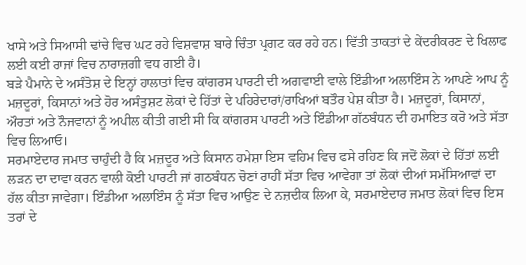ਖਾਸੇ ਅਤੇ ਸਿਆਸੀ ਢਾਂਚੇ ਵਿਚ ਘਟ ਰਹੇ ਵਿਸ਼ਵਾਸ਼ ਬਾਰੇ ਚਿੰਤਾ ਪ੍ਰਗਟ ਕਰ ਰਹੇ ਹਨ। ਵਿੱਤੀ ਤਾਕਤਾਂ ਦੇ ਕੇਂਦਰੀਕਰਣ ਦੇ ਖਿਲਾਫ ਲਈ ਕਈ ਰਾਜਾਂ ਵਿਚ ਨਾਰਾਜ਼ਗੀ ਵਧ ਗਈ ਹੈ।
ਬੜੇ ਪੈਮਾਨੇ ਦੇ ਅਸੰਤੋਸ਼ ਦੇ ਇਨ੍ਹਾਂ ਹਾਲਾਤਾਂ ਵਿਚ ਕਾਂਗਰਸ ਪਾਰਟੀ ਦੀ ਅਗਵਾਈ ਵਾਲੇ ਇੰਡੀਆ ਅਲਾਇੰਸ ਨੇ ਆਪਣੇ ਆਪ ਨੂੰ ਮਜ਼ਦੂਰਾਂ, ਕਿਸਾਨਾਂ ਅਤੇ ਹੋਰ ਅਸੰਤੁਸ਼ਟ ਲੋਕਾਂ ਦੇ ਹਿੱਤਾਂ ਦੇ ਪਹਿਰੇਦਾਰਾਂ/ਰਾਖਿਆਂ ਬਤੌਰ ਪੇਸ਼ ਕੀਤਾ ਹੈ। ਮਜ਼ਦੂਰਾਂ, ਕਿਸਾਨਾਂ, ਔਰਤਾਂ ਅਤੇ ਨੌਜਵਾਨਾਂ ਨੂੰ ਅਪੀਲ ਕੀਤੀ ਗਈ ਸੀ ਕਿ ਕਾਂਗਰਸ ਪਾਰਟੀ ਅਤੇ ਇੰਡੀਆ ਗੱਠਬੰਧਨ ਦੀ ਹਮਾਇਤ ਕਰੋ ਅਤੇ ਸੱਤਾ ਵਿਚ ਲਿਆਓ।
ਸਰਮਾਏਦਾਰ ਜਮਾਤ ਚਾਹੁੰਦੀ ਹੈ ਕਿ ਮਜ਼ਦੂਰ ਅਤੇ ਕਿਸਾਨ ਹਮੇਸ਼ਾ ਇਸ ਵਹਿਮ ਵਿਚ ਫਸੇ ਰਹਿਣ ਕਿ ਜਦੋਂ ਲੋਕਾਂ ਦੇ ਹਿੱਤਾਂ ਲਈ ਲੜਨ ਦਾ ਦਾਵਾ ਕਰਨ ਵਾਲੀ ਕੋਈ ਪਾਰਟੀ ਜਾਂ ਗਠਬੰਧਨ ਚੋਣਾਂ ਰਾਹੀਂ ਸੱਤਾ ਵਿਚ ਆਵੇਗਾ ਤਾਂ ਲੋਕਾਂ ਦੀਆਂ ਸਮੱਸਿਆਵਾਂ ਦਾ ਹੱਲ ਕੀਤਾ ਜਾਵੇਗਾ। ਇੰਡੀਆ ਅਲਾਇੰਸ ਨੂੰ ਸੱਤਾ ਵਿਚ ਆਉਣ ਦੇ ਨਜ਼ਦੀਕ ਲਿਆ ਕੇ, ਸਰਮਾਏਦਾਰ ਜਮਾਤ ਲੋਕਾਂ ਵਿਚ ਇਸ ਤਰਾਂ ਦੇ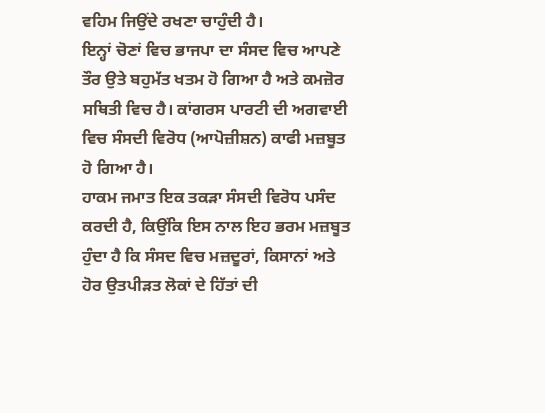ਵਹਿਮ ਜਿਉਂਦੇ ਰਖਣਾ ਚਾਹੁੰਦੀ ਹੈ।
ਇਨ੍ਹਾਂ ਚੋਣਾਂ ਵਿਚ ਭਾਜਪਾ ਦਾ ਸੰਸਦ ਵਿਚ ਆਪਣੇ ਤੌਰ ਉਤੇ ਬਹੁਮੱਤ ਖਤਮ ਹੋ ਗਿਆ ਹੈ ਅਤੇ ਕਮਜ਼ੋਰ ਸਥਿਤੀ ਵਿਚ ਹੈ। ਕਾਂਗਰਸ ਪਾਰਟੀ ਦੀ ਅਗਵਾਈ ਵਿਚ ਸੰਸਦੀ ਵਿਰੋਧ (ਆਪੋਜ਼ੀਸ਼ਨ) ਕਾਫੀ ਮਜ਼ਬੂਤ ਹੋ ਗਿਆ ਹੈ।
ਹਾਕਮ ਜਮਾਤ ਇਕ ਤਕੜਾ ਸੰਸਦੀ ਵਿਰੋਧ ਪਸੰਦ ਕਰਦੀ ਹੈ, ਕਿਉਂਕਿ ਇਸ ਨਾਲ ਇਹ ਭਰਮ ਮਜ਼ਬੂਤ ਹੁੰਦਾ ਹੈ ਕਿ ਸੰਸਦ ਵਿਚ ਮਜ਼ਦੂਰਾਂ, ਕਿਸਾਨਾਂ ਅਤੇ ਹੋਰ ਉਤਪੀੜਤ ਲੋਕਾਂ ਦੇ ਹਿੱਤਾਂ ਦੀ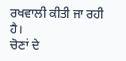ਰਖਵਾਲੀ ਕੀਤੀ ਜਾ ਰਹੀ ਹੈ।
ਚੋਣਾਂ ਦੇ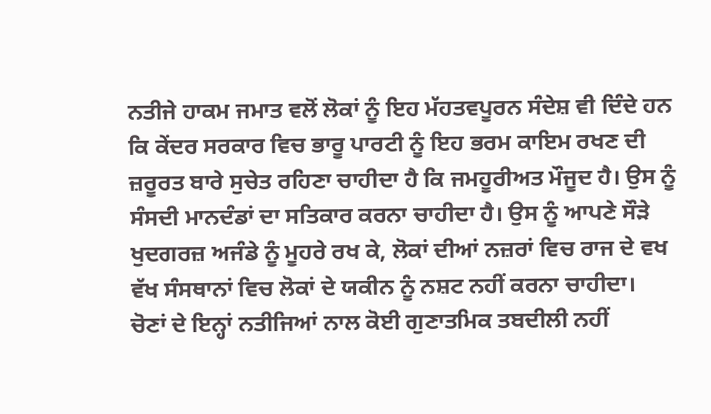ਨਤੀਜੇ ਹਾਕਮ ਜਮਾਤ ਵਲੋਂ ਲੋਕਾਂ ਨੂੰ ਇਹ ਮੱਹਤਵਪੂਰਨ ਸੰਦੇਸ਼ ਵੀ ਦਿੰਦੇ ਹਨ ਕਿ ਕੇਂਦਰ ਸਰਕਾਰ ਵਿਚ ਭਾਰੂ ਪਾਰਟੀ ਨੂੰ ਇਹ ਭਰਮ ਕਾਇਮ ਰਖਣ ਦੀ ਜ਼ਰੂਰਤ ਬਾਰੇ ਸੁਚੇਤ ਰਹਿਣਾ ਚਾਹੀਦਾ ਹੈ ਕਿ ਜਮਹੂਰੀਅਤ ਮੌਜੂਦ ਹੈ। ਉਸ ਨੂੰ ਸੰਸਦੀ ਮਾਨਦੰਡਾਂ ਦਾ ਸਤਿਕਾਰ ਕਰਨਾ ਚਾਹੀਦਾ ਹੈ। ਉਸ ਨੂੰ ਆਪਣੇ ਸੌੜੇ ਖੁਦਗਰਜ਼ ਅਜੰਡੇ ਨੂੰ ਮੂਹਰੇ ਰਖ ਕੇ, ਲੋਕਾਂ ਦੀਆਂ ਨਜ਼ਰਾਂ ਵਿਚ ਰਾਜ ਦੇ ਵਖ ਵੱਖ ਸੰਸਥਾਨਾਂ ਵਿਚ ਲੋਕਾਂ ਦੇ ਯਕੀਨ ਨੂੰ ਨਸ਼ਟ ਨਹੀਂ ਕਰਨਾ ਚਾਹੀਦਾ।
ਚੋਣਾਂ ਦੇ ਇਨ੍ਹਾਂ ਨਤੀਜਿਆਂ ਨਾਲ ਕੋਈ ਗੁਣਾਤਮਿਕ ਤਬਦੀਲੀ ਨਹੀਂ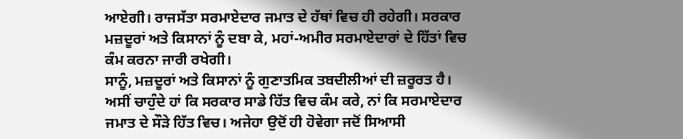ਆਏਗੀ। ਰਾਜਸੱਤਾ ਸਰਮਾਏਦਾਰ ਜਮਾਤ ਦੇ ਹੱਥਾਂ ਵਿਚ ਹੀ ਰਹੇਗੀ। ਸਰਕਾਰ ਮਜ਼ਦੂਰਾਂ ਅਤੇ ਕਿਸਾਨਾਂ ਨੂੰ ਦਬਾ ਕੇ, ਮਹਾਂ-ਅਮੀਰ ਸਰਮਾਏਦਾਰਾਂ ਦੇ ਹਿੱਤਾਂ ਵਿਚ ਕੰਮ ਕਰਨਾ ਜਾਰੀ ਰਖੇਗੀ।
ਸਾਨੂੰ, ਮਜ਼ਦੂਰਾਂ ਅਤੇ ਕਿਸਾਨਾਂ ਨੂੰ ਗੁਣਾਤਮਿਕ ਤਬਦੀਲੀਆਂ ਦੀ ਜ਼ਰੂਰਤ ਹੈ। ਅਸੀਂ ਚਾਹੁੰਦੇ ਹਾਂ ਕਿ ਸਰਕਾਰ ਸਾਡੇ ਹਿੱਤ ਵਿਚ ਕੰਮ ਕਰੇ, ਨਾਂ ਕਿ ਸਰਮਾਏਦਾਰ ਜਮਾਤ ਦੇ ਸੌੜੇ ਹਿੱਤ ਵਿਚ। ਅਜੇਹਾ ਉਦੋਂ ਹੀ ਹੋਵੇਗਾ ਜਦੋਂ ਸਿਆਸੀ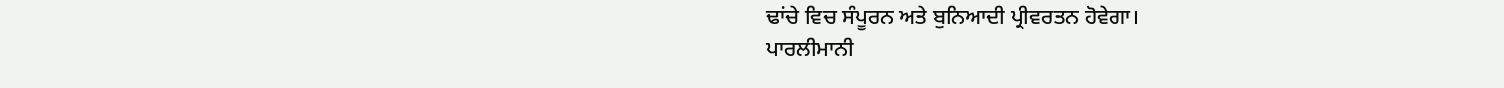ਢਾਂਚੇ ਵਿਚ ਸੰਪੂਰਨ ਅਤੇ ਬੁਨਿਆਦੀ ਪ੍ਰੀਵਰਤਨ ਹੋਵੇਗਾ।
ਪਾਰਲੀਮਾਨੀ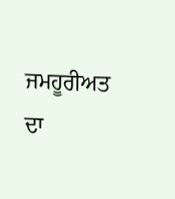ਜਮਹੂਰੀਅਤ ਦਾ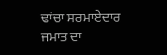ਢਾਂਚਾ ਸਰਮਾਏਦਾਰ ਜਮਾਤ ਦਾ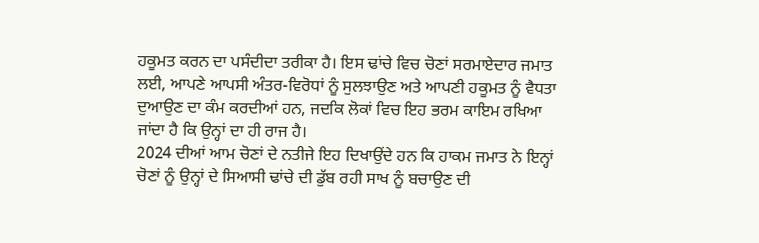ਹਕੂਮਤ ਕਰਨ ਦਾ ਪਸੰਦੀਦਾ ਤਰੀਕਾ ਹੈ। ਇਸ ਢਾਂਚੇ ਵਿਚ ਚੋਣਾਂ ਸਰਮਾਏਦਾਰ ਜਮਾਤ ਲਈ, ਆਪਣੇ ਆਪਸੀ ਅੰਤਰ-ਵਿਰੋਧਾਂ ਨੂੰ ਸੁਲਝਾਉਣ ਅਤੇ ਆਪਣੀ ਹਕੂਮਤ ਨੂੰ ਵੈਧਤਾ ਦੁਆਉਣ ਦਾ ਕੰਮ ਕਰਦੀਆਂ ਹਨ, ਜਦਕਿ ਲੋਕਾਂ ਵਿਚ ਇਹ ਭਰਮ ਕਾਇਮ ਰਖਿਆ ਜਾਂਦਾ ਹੈ ਕਿ ਉਨ੍ਹਾਂ ਦਾ ਹੀ ਰਾਜ ਹੈ।
2024 ਦੀਆਂ ਆਮ ਚੋਣਾਂ ਦੇ ਨਤੀਜੇ ਇਹ ਦਿਖਾਉਂਦੇ ਹਨ ਕਿ ਹਾਕਮ ਜਮਾਤ ਨੇ ਇਨ੍ਹਾਂ ਚੋਣਾਂ ਨੂੰ ਉਨ੍ਹਾਂ ਦੇ ਸਿਆਸੀ ਢਾਂਚੇ ਦੀ ਡੁੱਬ ਰਹੀ ਸਾਖ ਨੂੰ ਬਚਾਉਣ ਦੀ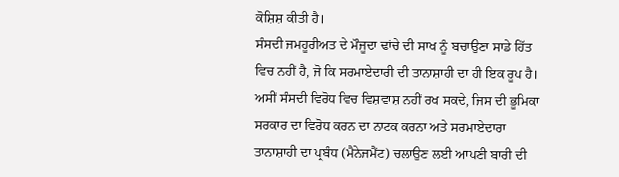ਕੋਸ਼ਿਸ਼ ਕੀਤੀ ਹੈ।
ਸੰਸਦੀ ਜਮਹੂਰੀਅਤ ਦੇ ਮੌਜੂਦਾ ਢਾਂਚੇ ਦੀ ਸਾਖ ਨੂੰ ਬਚਾਉਣਾ ਸਾਡੇ ਹਿੱਤ ਵਿਚ ਨਹੀਂ ਹੈ, ਜੋ ਕਿ ਸਰਮਾਏਦਾਰੀ ਦੀ ਤਾਨਾਸ਼ਾਹੀ ਦਾ ਹੀ ਇਕ ਰੂਪ ਹੈ। ਅਸੀਂ ਸੰਸਦੀ ਵਿਰੋਧ ਵਿਚ ਵਿਸ਼ਵਾਸ਼ ਨਹੀਂ ਰਖ ਸਕਦੇ, ਜਿਸ ਦੀ ਭੂਮਿਕਾ ਸਰਕਾਰ ਦਾ ਵਿਰੋਧ ਕਰਨ ਦਾ ਨਾਟਕ ਕਰਨਾ ਅਤੇ ਸਰਮਾਏਦਾਰਾ ਤਾਨਾਸ਼ਾਹੀ ਦਾ ਪ੍ਰਬੰਧ (ਮੈਨੇਜਮੈਂਟ) ਚਲਾਉਣ ਲਈ ਆਪਣੀ ਬਾਰੀ ਦੀ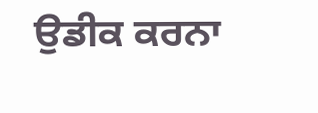ਉਡੀਕ ਕਰਨਾ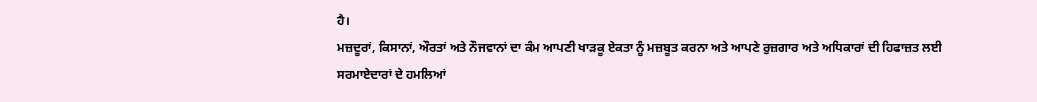ਹੈ।
ਮਜ਼ਦੂਰਾਂ, ਕਿਸਾਨਾਂ, ਔਰਤਾਂ ਅਤੇ ਨੌਜਵਾਨਾਂ ਦਾ ਕੰਮ ਆਪਣੀ ਖਾੜਕੂ ਏਕਤਾ ਨੂੰ ਮਜ਼ਬੂਤ ਕਰਨਾ ਅਤੇ ਆਪਣੇ ਰੁਜ਼ਗਾਰ ਅਤੇ ਅਧਿਕਾਰਾਂ ਦੀ ਹਿਫਾਜ਼ਤ ਲਈ ਸਰਮਾਏਦਾਰਾਂ ਦੇ ਹਮਲਿਆਂ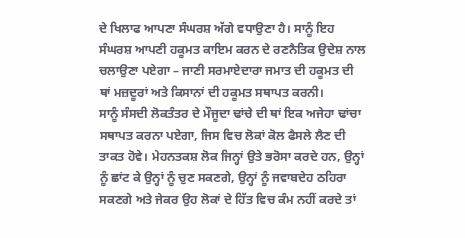ਦੇ ਖਿਲਾਫ ਆਪਣਾ ਸੰਘਰਸ਼ ਅੱਗੇ ਵਧਾਉਣਾ ਹੈ। ਸਾਨੂੰ ਇਹ ਸੰਘਰਸ਼ ਆਪਣੀ ਹਕੂਮਤ ਕਾਇਮ ਕਰਨ ਦੇ ਰਣਨੈਤਿਕ ਉਦੇਸ਼ ਨਾਲ ਚਲਾਉਣਾ ਪਏਗਾ – ਜਾਣੀ ਸਰਮਾਏਦਾਰਾ ਜਮਾਤ ਦੀ ਹਕੂਮਤ ਦੀ ਥਾਂ ਮਜ਼ਦੂਰਾਂ ਅਤੇ ਕਿਸਾਨਾਂ ਦੀ ਹਕੂਮਤ ਸਥਾਪਤ ਕਰਨੀ।
ਸਾਨੂੰ ਸੰਸਦੀ ਲੋਕਤੰਤਰ ਦੇ ਮੌਜੂਦਾ ਢਾਂਚੇ ਦੀ ਥਾਂ ਇਕ ਅਜੇਹਾ ਢਾਂਚਾ ਸਥਾਪਤ ਕਰਨਾ ਪਏਗਾ, ਜਿਸ ਵਿਚ ਲੋਕਾਂ ਕੋਲ ਫੈਸਲੇ ਲੈਣ ਦੀ ਤਾਕਤ ਹੋਵੇ। ਮੇਹਨਤਕਸ਼ ਲੋਕ ਜਿਨ੍ਹਾਂ ਉਤੇ ਭਰੋਸਾ ਕਰਦੇ ਹਨ, ਉਨ੍ਹਾਂ ਨੂੰ ਛਾਂਟ ਕੇ ਉਨ੍ਹਾਂ ਨੂੰ ਚੁਣ ਸਕਣਗੇ, ਉਨ੍ਹਾਂ ਨੂੰ ਜਵਾਬਦੇਹ ਠਹਿਰਾ ਸਕਣਗੇ ਅਤੇ ਜੇਕਰ ਉਹ ਲੋਕਾਂ ਦੇ ਹਿੱਤ ਵਿਚ ਕੰਮ ਨਹੀਂ ਕਰਦੇ ਤਾਂ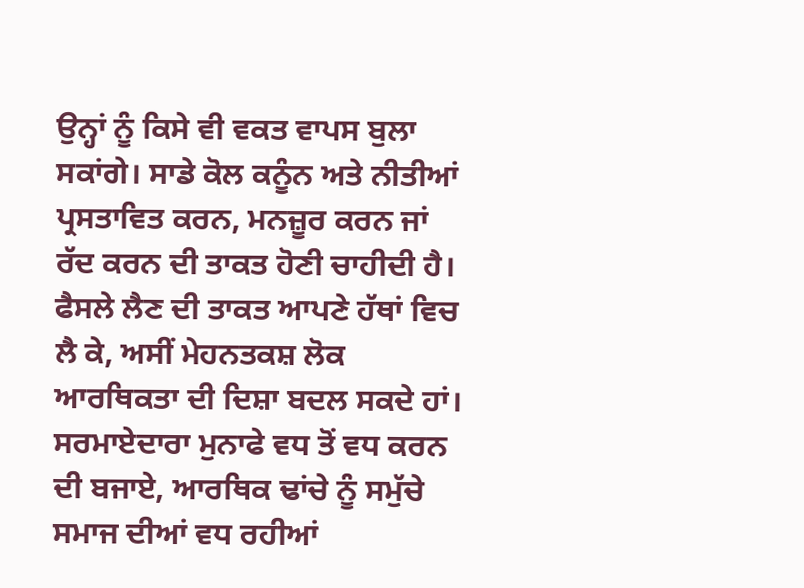ਉਨ੍ਹਾਂ ਨੂੰ ਕਿਸੇ ਵੀ ਵਕਤ ਵਾਪਸ ਬੁਲਾ ਸਕਾਂਗੇ। ਸਾਡੇ ਕੋਲ ਕਨੂੰਨ ਅਤੇ ਨੀਤੀਆਂ ਪ੍ਰਸਤਾਵਿਤ ਕਰਨ, ਮਨਜ਼ੂਰ ਕਰਨ ਜਾਂ ਰੱਦ ਕਰਨ ਦੀ ਤਾਕਤ ਹੋਣੀ ਚਾਹੀਦੀ ਹੈ। ਫੈਸਲੇ ਲੈਣ ਦੀ ਤਾਕਤ ਆਪਣੇ ਹੱਥਾਂ ਵਿਚ ਲੈ ਕੇ, ਅਸੀਂ ਮੇਹਨਤਕਸ਼ ਲੋਕ ਆਰਥਿਕਤਾ ਦੀ ਦਿਸ਼ਾ ਬਦਲ ਸਕਦੇ ਹਾਂ। ਸਰਮਾਏਦਾਰਾ ਮੁਨਾਫੇ ਵਧ ਤੋਂ ਵਧ ਕਰਨ ਦੀ ਬਜਾਏ, ਆਰਥਿਕ ਢਾਂਚੇ ਨੂੰ ਸਮੁੱਚੇ ਸਮਾਜ ਦੀਆਂ ਵਧ ਰਹੀਆਂ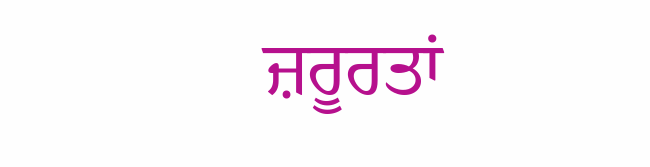ਜ਼ਰੂਰਤਾਂ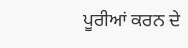ਪੂਰੀਆਂ ਕਰਨ ਦੇ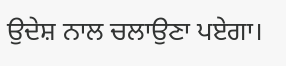ਉਦੇਸ਼ ਨਾਲ ਚਲਾਉਣਾ ਪਏਗਾ।